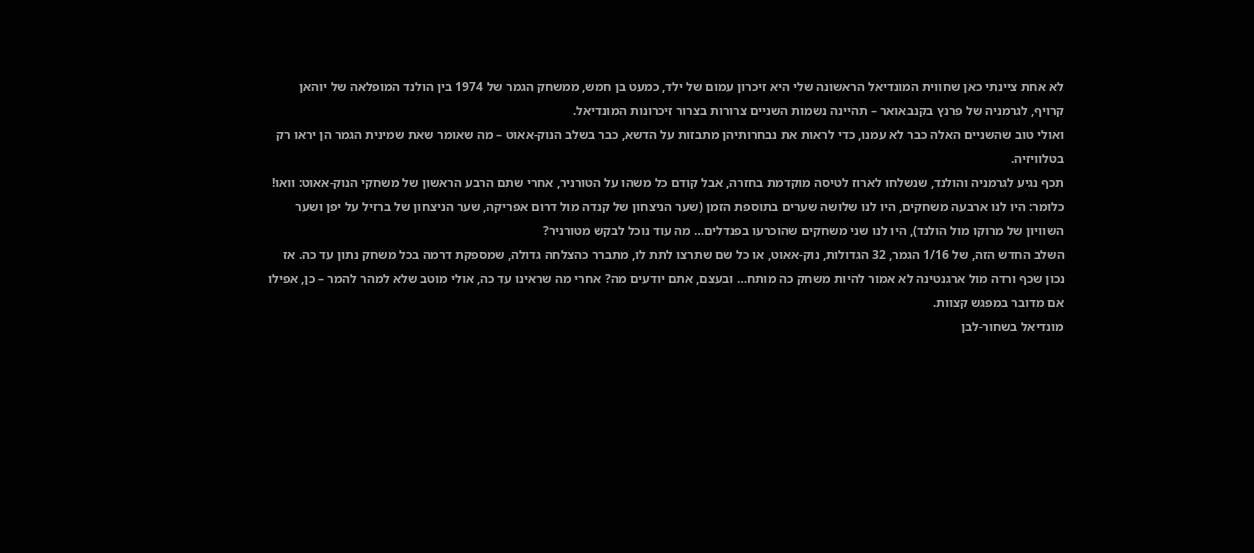לא אחת ציינתי כאן שחווית המונדיאל הראשונה שלי היא זיכרון עמום של ילד, כמעט בן חמש, ממשחק הגמר של 1974 בין הולנד המופלאה של יוהאן קרויף, לגרמניה של פרנץ בקנבאואר – תהיינה נשמות השניים צרורות בצרור זיכרונות המונדיאל.
ואולי טוב שהשניים האלה כבר לא עמנו, כדי לראות את נבחרותיהן מתבזות על הדשא, כבר בשלב הנוק-אאוט – מה שאומר שאת שמינית הגמר הן יראו רק בטלוויזיה.
תכף נגיע לגרמניה והולנד, שנשלחו לארוז לטיסה מוקדמת בחזרה, אבל קודם כל משהו על הטורניר, אחרי שתם הרבע הראשון של משחקי הנוק-אאוט: וואו!
כלומר: היו לנו ארבעה משחקים, היו לנו שלושה שערים בתוספת הזמן (שער הניצחון של קנדה מול דרום אפריקה, שער הניצחון של ברזיל על יפן ושער השוויון של מרוקו מול הולנד), היו לנו שני משחקים שהוכרעו בפנדלים… מה עוד נוכל לבקש מטורניר?
השלב החדש הזה, של 1/16 הגמר, 32 הגדולות, נוק-אאוט, או כל שם שתרצו לתת לו, מתברר כהצלחה גדולה, שמספקת דרמה בכל משחק נתון עד כה. אז נכון שכף ורדה מול ארגנטינה לא אמור להיות משחק כה מותח… ובעצם, אתם יודעים מה? אחרי מה שראינו עד כה, אולי מוטב שלא למהר להמר – כן, אפילו אם מדובר במפגש קצוות.
מונדיאל בשחור-לבן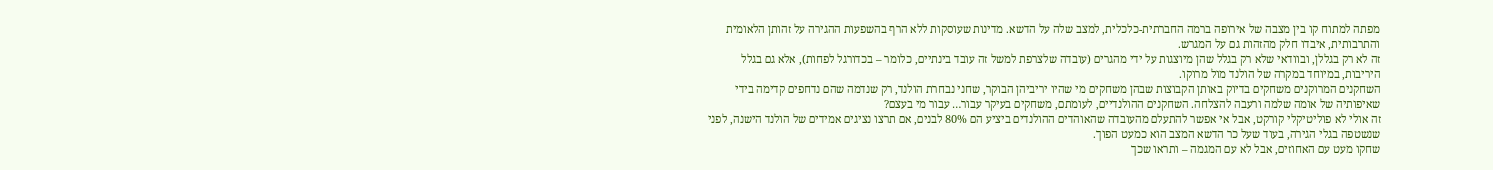מפתה למתוח קו בין מצבה של אירופה ברמה החברתית-כלכלית, למצב שלה על הדשא. מדינות שעוסקות ללא הרף בהשפעות ההגירה על זהותן הלאומית והתרבותית, איבדו חלק מהזהות גם על המגרש.
זה לא רק בגללן, ובוודאי שלא רק בגלל שהן מיוצגות על ידי מהגרים (עובדה שלצרפת למשל זה עובד בינתיים, כלומר – בכדורגל לפחות), אלא גם בגלל היריבות, במיוחד במקרה של הולנד מול מרוקו.
השחקנים המרוקנים משחקים בדיוק באותן הקבוצות שבהן משחקים מי שהיו יריביהן הבוקר, שחני נבחרת הולנד, רק שנדמה שהם נדחפים קדימה בידי שאיפותיה של אומה שלמה ורעבה להצלחה. השחקנים ההולנדיים, לעומתם, משחקים בעיקר עבור… עבור מי בעצם?
זה אולי לא פוליטיקלי קורקט, אבל אי אפשר להתעלם מהעובדה שהאוהדים ההולנדים ביציע הם 80% לבנים, אם תרצו נציגים אמידים של הולנד הישנה, לפני שנשטפה בגלי הגירה, בעוד שעל כר הדשא המצב הוא כמעט הפוך.
שחקו מעט עם האחוזים, אבל לא עם המגמה – ותראו שכך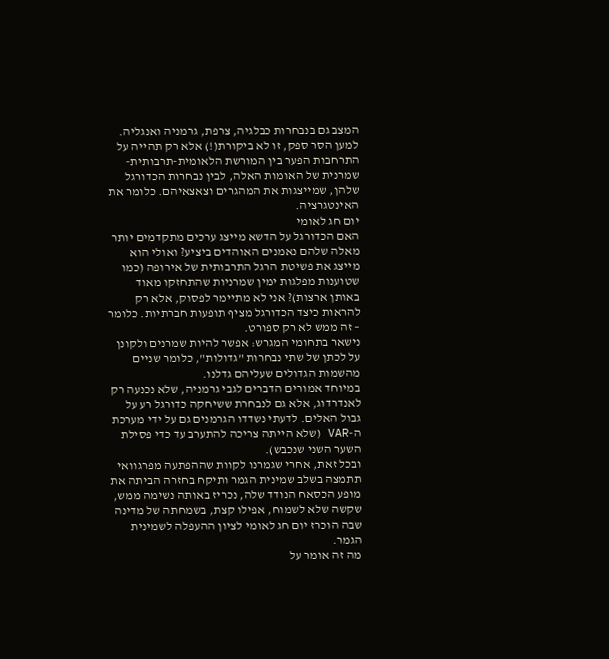המצב גם בנבחרות כבלגיה, צרפת, גרמניה ואנגליה. למען הסר ספק, זו לא ביקורת(!) אלא רק תהייה על התרחבות הפער בין המורשת הלאומית-תרבותית-שמרנית של האומות האלה, לבין נבחרות הכדורגל שלהן, שמייצגות את המהגרים וצאצאיהם. כלומר את האינטגרציה.
יום חג לאומי
האם הכדורגל על הדשא מייצג ערכים מתקדמים יותר מאלה שלהם נאמנים האוהדים ביציע? ואולי הוא מייצג את פשיטת הרגל התרבותית של אירופה (כמו שטוענות מפלגות ימין שמרניות שהתחזקו מאוד באותן ארצות)? אני לא מתיימר לפסוק, אלא רק להראות כיצד הכדורגל מציף תופעות חברתיות. כלומר – זה ממש לא רק ספורט.
נישאר בתחומי המגרש: אפשר להיות שמרנים ולקונן על לכתן של שתי נבחרות "גדולות", כלומר שניים מהשמות הגדולים שעליהם גדלנו.
במיוחד אמורים הדברים לגבי גרמניה, שלא נכנעה רק לאנדרדוג, אלא גם לנבחרת ששיחקה כדורגל רע על גבול האלים. לדעתי נשדדו הגרמנים גם על ידי מערכת ה-VAR (שלא הייתה צריכה להתערב עד כדי פסילת השער השני שנכבש).
ובכל זאת, אחרי שגמרנו לקוות שההפתעה מפרגוואי תתמצה בשלב שמינית הגמר ותיקח בחזרה הביתה את מופע הכסאח הנודד שלה, נכריז באותה נשימה ממש, שקשה שלא לשמוח, אפילו קצת, בשמחתה של מדינה שבה הוכרז יום חג לאומי לציון ההעפלה לשמינית הגמר.
מה זה אומר על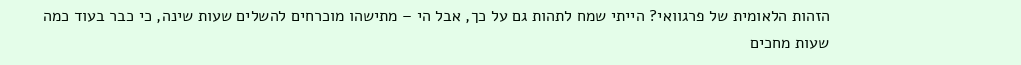הזהות הלאומית של פרגוואי? הייתי שמח לתהות גם על כך, אבל הי – מתישהו מוכרחים להשלים שעות שינה, כי כבר בעוד כמה שעות מחכים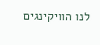לנו הוויקינגים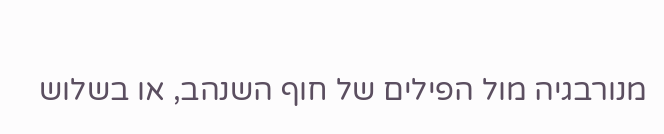מנורבגיה מול הפילים של חוף השנהב, או בשלוש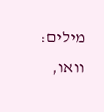מילים: וואו,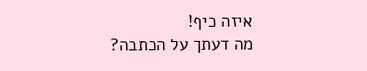איזה כיף!
מה דעתך על הכתבה?